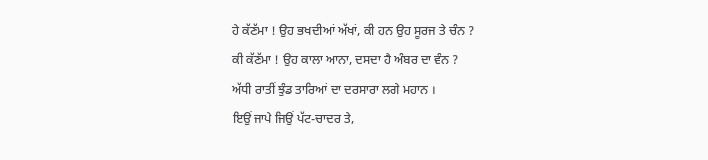ਹੇ ਕੱਣੱਮਾ ! ਉਹ ਭਖਦੀਆਂ ਅੱਖਾਂ, ਕੀ ਹਨ ਉਹ ਸੂਰਜ ਤੇ ਚੰਨ ?
ਕੀ ਕੱਣੱਮਾ ! ਉਹ ਕਾਲਾ ਆਨਾ, ਦਸਦਾ ਹੈ ਅੰਬਰ ਦਾ ਵੰਨ ?
ਅੱਧੀ ਰਾਤੀਂ ਝੁੰਡ ਤਾਰਿਆਂ ਦਾ ਦਰਸਾਰਾ ਲਗੇ ਮਹਾਨ ।
ਇਉਂ ਜਾਪੇ ਜਿਉਂ ਪੱਟ-ਚਾਦਰ ਤੇ,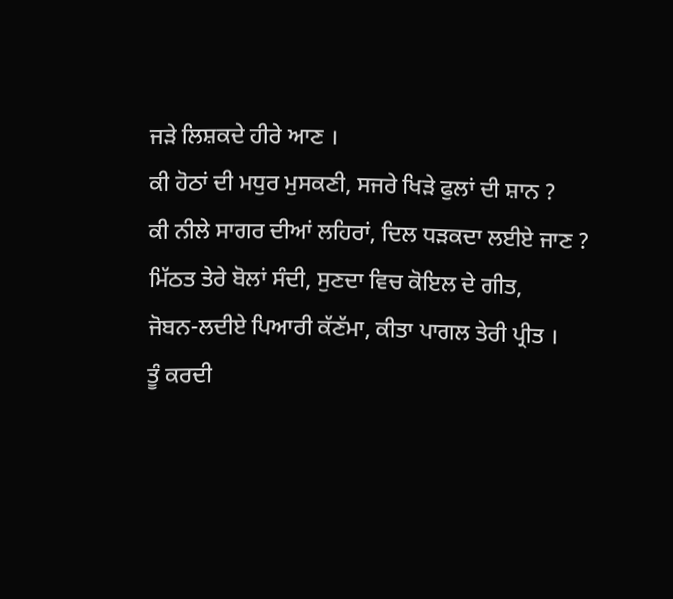ਜੜੇ ਲਿਸ਼ਕਦੇ ਹੀਰੇ ਆਣ ।
ਕੀ ਹੋਠਾਂ ਦੀ ਮਧੁਰ ਮੁਸਕਣੀ, ਸਜਰੇ ਖਿੜੇ ਫੁਲਾਂ ਦੀ ਸ਼ਾਨ ?
ਕੀ ਨੀਲੇ ਸਾਗਰ ਦੀਆਂ ਲਹਿਰਾਂ, ਦਿਲ ਧੜਕਦਾ ਲਈਏ ਜਾਣ ?
ਮਿੱਠਤ ਤੇਰੇ ਬੋਲਾਂ ਸੰਦੀ, ਸੁਣਦਾ ਵਿਚ ਕੋਇਲ ਦੇ ਗੀਤ,
ਜੋਬਨ-ਲਦੀਏ ਪਿਆਰੀ ਕੱਣੱਮਾ, ਕੀਤਾ ਪਾਗਲ ਤੇਰੀ ਪ੍ਰੀਤ ।
ਤੂੰ ਕਰਦੀ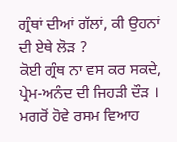ਗ੍ਰੰਥਾਂ ਦੀਆਂ ਗੱਲਾਂ, ਕੀ ਉਹਨਾਂ ਦੀ ਏਥੇ ਲੋੜ ?
ਕੋਈ ਗ੍ਰੰਥ ਨਾ ਵਸ ਕਰ ਸਕਦੇ, ਪ੍ਰੇਮ-ਅਨੰਦ ਦੀ ਜਿਹੜੀ ਦੌੜ ।
ਮਗਰੋਂ ਹੋਵੇ ਰਸਮ ਵਿਆਹ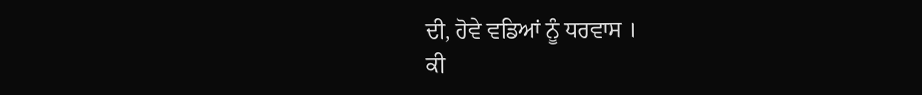ਦੀ, ਹੋਵੇ ਵਡਿਆਂ ਨੂੰ ਧਰਵਾਸ ।
ਕੀ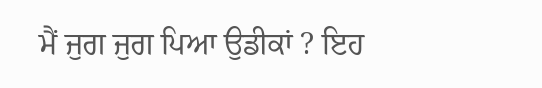ਮੈਂ ਜੁਗ ਜੁਗ ਪਿਆ ਉਡੀਕਾਂ ? ਇਹ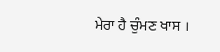ਮੇਰਾ ਹੈ ਚੁੰਮਣ ਖਾਸ ।